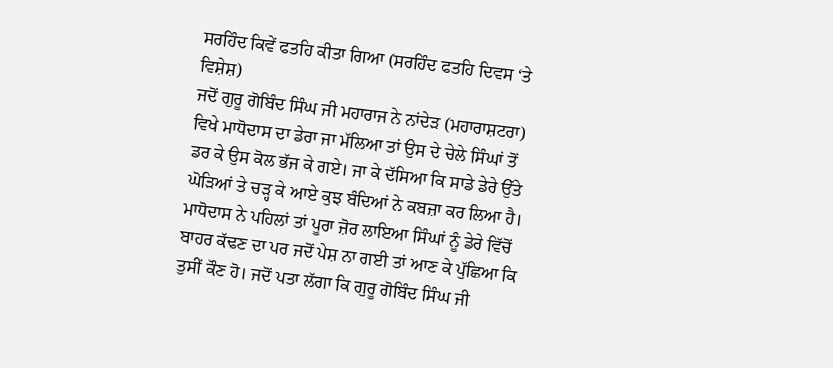ਸਰਹਿੰਦ ਕਿਵੇਂ ਫਤਹਿ ਕੀਤਾ ਗਿਆ (ਸਰਹਿੰਦ ਫਤਹਿ ਦਿਵਸ ‘ਤੇ ਵਿਸ਼ੇਸ਼)
ਜਦੋਂ ਗੁਰੂ ਗੋਬਿੰਦ ਸਿੰਘ ਜੀ ਮਹਾਰਾਜ ਨੇ ਨਾਂਦੇੜ (ਮਹਾਰਾਸ਼ਟਰਾ) ਵਿਖੇ ਮਾਧੋਦਾਸ ਦਾ ਡੇਰਾ ਜਾ ਮੱਲਿਆ ਤਾਂ ਉਸ ਦੇ ਚੇਲੇ ਸਿੰਘਾਂ ਤੋਂ ਡਰ ਕੇ ਉਸ ਕੋਲ ਭੱਜ ਕੇ ਗਏ। ਜਾ ਕੇ ਦੱਸਿਆ ਕਿ ਸਾਡੇ ਡੇਰੇ ਉੱਤੇ ਘੋੜਿਆਂ ਤੇ ਚੜ੍ਹ ਕੇ ਆਏ ਕੁਝ ਬੰਦਿਆਂ ਨੇ ਕਬਜ਼ਾ ਕਰ ਲਿਆ ਹੈ। ਮਾਧੋਦਾਸ ਨੇ ਪਹਿਲਾਂ ਤਾਂ ਪੂਰਾ ਜ਼ੋਰ ਲਾਇਆ ਸਿੰਘਾਂ ਨੂੰ ਡੇਰੇ ਵਿੱਚੋਂ ਬਾਹਰ ਕੱਢਣ ਦਾ ਪਰ ਜਦੋਂ ਪੇਸ਼ ਨਾ ਗਈ ਤਾਂ ਆਣ ਕੇ ਪੁੱਛਿਆ ਕਿ ਤੁਸੀਂ ਕੌਣ ਹੋ। ਜਦੋਂ ਪਤਾ ਲੱਗਾ ਕਿ ਗੁਰੂ ਗੋਬਿੰਦ ਸਿੰਘ ਜੀ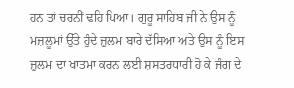ਹਨ ਤਾਂ ਚਰਨੀਂ ਢਹਿ ਪਿਆ। ਗੁਰੂ ਸਾਹਿਬ ਜੀ ਨੇ ਉਸ ਨੂੰ ਮਜ਼ਲੂਮਾਂ ਉੱਤੇ ਹੁੰਦੇ ਜ਼ੁਲਮ ਬਾਰੇ ਦੱਸਿਆ ਅਤੇ ਉਸ ਨੂੰ ਇਸ ਜ਼ੁਲਮ ਦਾ ਖਾਤਮਾ ਕਰਨ ਲਈ ਸ਼ਸਤਰਧਾਰੀ ਹੋ ਕੇ ਜੰਗ ਦੇ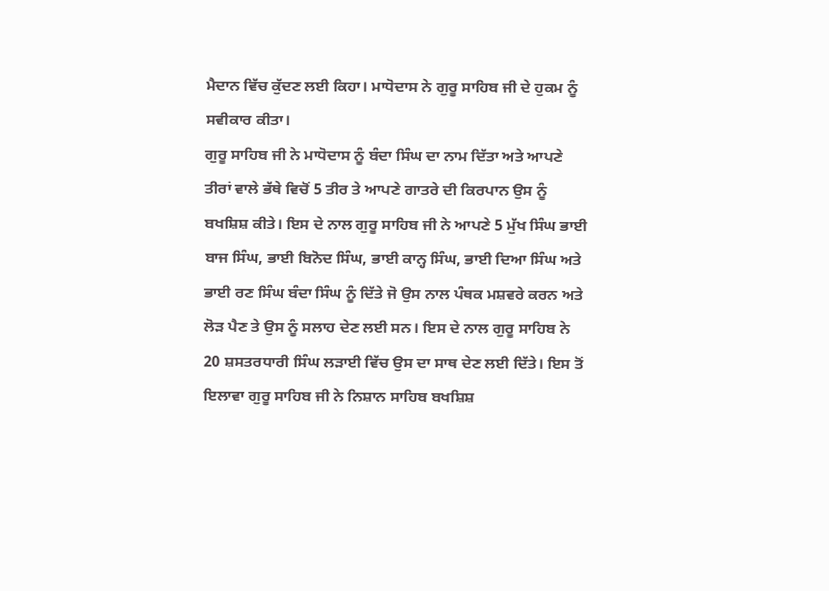ਮੈਦਾਨ ਵਿੱਚ ਕੁੱਦਣ ਲਈ ਕਿਹਾ। ਮਾਧੋਦਾਸ ਨੇ ਗੁਰੂ ਸਾਹਿਬ ਜੀ ਦੇ ਹੁਕਮ ਨੂੰ ਸਵੀਕਾਰ ਕੀਤਾ।
ਗੁਰੂ ਸਾਹਿਬ ਜੀ ਨੇ ਮਾਧੋਦਾਸ ਨੂੰ ਬੰਦਾ ਸਿੰਘ ਦਾ ਨਾਮ ਦਿੱਤਾ ਅਤੇ ਆਪਣੇ ਤੀਰਾਂ ਵਾਲੇ ਭੱਥੇ ਵਿਚੋਂ 5 ਤੀਰ ਤੇ ਆਪਣੇ ਗਾਤਰੇ ਦੀ ਕਿਰਪਾਨ ਉਸ ਨੂੰ ਬਖਸ਼ਿਸ਼ ਕੀਤੇ। ਇਸ ਦੇ ਨਾਲ ਗੁਰੂ ਸਾਹਿਬ ਜੀ ਨੇ ਆਪਣੇ 5 ਮੁੱਖ ਸਿੰਘ ਭਾਈ ਬਾਜ ਸਿੰਘ, ਭਾਈ ਬਿਨੋਦ ਸਿੰਘ, ਭਾਈ ਕਾਨ੍ਹ ਸਿੰਘ, ਭਾਈ ਦਿਆ ਸਿੰਘ ਅਤੇ ਭਾਈ ਰਣ ਸਿੰਘ ਬੰਦਾ ਸਿੰਘ ਨੂੰ ਦਿੱਤੇ ਜੋ ਉਸ ਨਾਲ ਪੰਥਕ ਮਸ਼ਵਰੇ ਕਰਨ ਅਤੇ ਲੋੜ ਪੈਣ ਤੇ ਉਸ ਨੂੰ ਸਲਾਹ ਦੇਣ ਲਈ ਸਨ। ਇਸ ਦੇ ਨਾਲ ਗੁਰੂ ਸਾਹਿਬ ਨੇ 20 ਸ਼ਸਤਰਧਾਰੀ ਸਿੰਘ ਲੜਾਈ ਵਿੱਚ ਉਸ ਦਾ ਸਾਥ ਦੇਣ ਲਈ ਦਿੱਤੇ। ਇਸ ਤੋਂ ਇਲਾਵਾ ਗੁਰੂ ਸਾਹਿਬ ਜੀ ਨੇ ਨਿਸ਼ਾਨ ਸਾਹਿਬ ਬਖਸ਼ਿਸ਼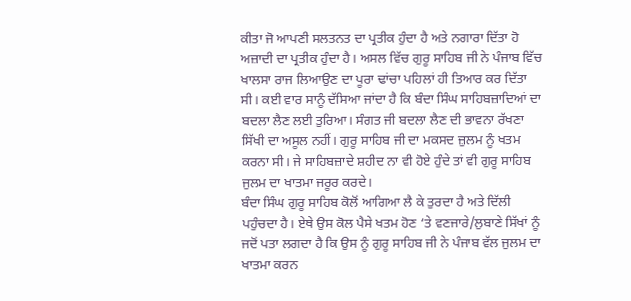ਕੀਤਾ ਜੋ ਆਪਣੀ ਸਲਤਨਤ ਦਾ ਪ੍ਰਤੀਕ ਹੁੰਦਾ ਹੈ ਅਤੇ ਨਗਾਰਾ ਦਿੱਤਾ ਹੋ ਅਜ਼ਾਦੀ ਦਾ ਪ੍ਰਤੀਕ ਹੁੰਦਾ ਹੈ। ਅਸਲ ਵਿੱਚ ਗੁਰੂ ਸਾਹਿਬ ਜੀ ਨੇ ਪੰਜਾਬ ਵਿੱਚ ਖਾਲਸਾ ਰਾਜ ਲਿਆਉਣ ਦਾ ਪੂਰਾ ਢਾਂਚਾ ਪਹਿਲਾਂ ਹੀ ਤਿਆਰ ਕਰ ਦਿੱਤਾ ਸੀ। ਕਈ ਵਾਰ ਸਾਨੂੰ ਦੱਸਿਆ ਜਾਂਦਾ ਹੈ ਕਿ ਬੰਦਾ ਸਿੰਘ ਸਾਹਿਬਜ਼ਾਦਿਆਂ ਦਾ ਬਦਲਾ ਲੈਣ ਲਈ ਤੁਰਿਆ। ਸੰਗਤ ਜੀ ਬਦਲਾ ਲੈਣ ਦੀ ਭਾਵਨਾ ਰੱਖਣਾ ਸਿੱਖੀ ਦਾ ਅਸੂਲ ਨਹੀਂ। ਗੁਰੂ ਸਾਹਿਬ ਜੀ ਦਾ ਮਕਸਦ ਜ਼ੁਲਮ ਨੂੰ ਖਤਮ ਕਰਨਾ ਸੀ। ਜੇ ਸਾਹਿਬਜ਼ਾਦੇ ਸ਼ਹੀਦ ਨਾ ਵੀ ਹੋਏ ਹੁੰਦੇ ਤਾਂ ਵੀ ਗੁਰੂ ਸਾਹਿਬ ਜੁਲਮ ਦਾ ਖਾਤਮਾ ਜਰੂਰ ਕਰਦੇ।
ਬੰਦਾ ਸਿੰਘ ਗੁਰੂ ਸਾਹਿਬ ਕੋਲੋਂ ਆਗਿਆ ਲੈ ਕੇ ਤੁਰਦਾ ਹੈ ਅਤੇ ਦਿੱਲੀ ਪਹੁੰਚਦਾ ਹੈ। ਏਥੇ ਉਸ ਕੋਲ ਪੈਸੇ ਖਤਮ ਹੋਣ ‘ਤੇ ਵਣਜਾਰੇ/ਲੁਬਾਣੇ ਸਿੱਖਾਂ ਨੂੰ ਜਦੋਂ ਪਤਾ ਲਗਦਾ ਹੈ ਕਿ ਉਸ ਨੂੰ ਗੁਰੂ ਸਾਹਿਬ ਜੀ ਨੇ ਪੰਜਾਬ ਵੱਲ ਜੁਲਮ ਦਾ ਖਾਤਮਾ ਕਰਨ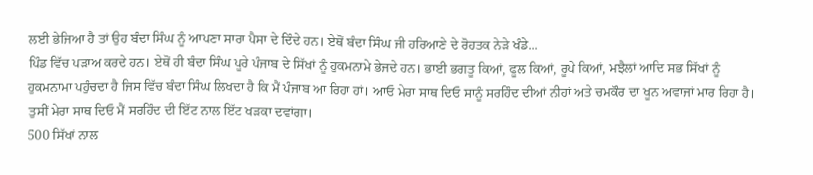ਲਈ ਭੇਜਿਆ ਹੈ ਤਾਂ ਉਹ ਬੰਦਾ ਸਿੰਘ ਨੂੰ ਆਪਣਾ ਸਾਰਾ ਪੈਸਾ ਦੇ ਦਿੰਦੇ ਹਨ। ਏਥੋਂ ਬੰਦਾ ਸਿੰਘ ਜੀ ਹਰਿਆਣੇ ਦੇ ਰੋਹਤਕ ਨੇੜੇ ਖੰਡੇ...
ਪਿੰਡ ਵਿੱਚ ਪੜਾਅ ਕਰਦੇ ਹਨ। ਏਥੋਂ ਹੀ ਬੰਦਾ ਸਿੰਘ ਪੂਰੇ ਪੰਜਾਬ ਦੇ ਸਿੱਖਾਂ ਨੂੰ ਹੁਕਮਨਾਮੇ ਭੇਜਦੇ ਹਨ। ਭਾਈ ਭਗਤੂ ਕਿਆਂ, ਫੂਲ ਕਿਆਂ, ਰੂਪੇ ਕਿਆਂ, ਮਝੈਲਾਂ ਆਦਿ ਸਭ ਸਿੱਖਾਂ ਨੂੰ ਹੁਕਮਨਾਮਾ ਪਹੁੰਚਦਾ ਹੈ ਜਿਸ ਵਿੱਚ ਬੰਦਾ ਸਿੰਘ ਲਿਖਦਾ ਹੈ ਕਿ ਮੈਂ ਪੰਜਾਬ ਆ ਰਿਹਾ ਹਾਂ। ਆਓ ਮੇਰਾ ਸਾਥ ਦਿਓ ਸਾਨੂੰ ਸਰਹਿੰਦ ਦੀਆਂ ਨੀਹਾਂ ਅਤੇ ਚਮਕੌਰ ਦਾ ਖੂਨ ਅਵਾਜਾਂ ਮਾਰ ਰਿਹਾ ਹੈ। ਤੁਸੀਂ ਮੇਰਾ ਸਾਥ ਦਿਓ ਮੈਂ ਸਰਹਿੰਦ ਦੀ ਇੱਟ ਨਾਲ ਇੱਟ ਖੜਕਾ ਦਵਾਂਗਾ।
500 ਸਿੱਖਾਂ ਨਾਲ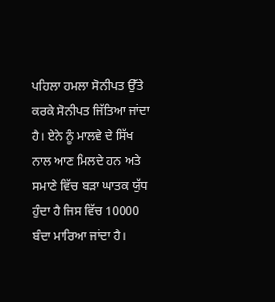ਪਹਿਲਾ ਹਮਲਾ ਸੋਨੀਪਤ ਉੱਤੇ ਕਰਕੇ ਸੋਨੀਪਤ ਜਿੱਤਿਆ ਜਾਂਦਾ ਹੈ। ਏਨੇ ਨੂੰ ਮਾਲਵੇ ਦੇ ਸਿੱਖ ਨਾਲ ਆਣ ਮਿਲਦੇ ਹਨ ਅਤੇ ਸਮਾਣੇ ਵਿੱਚ ਬੜਾ ਘਾਤਕ ਯੁੱਧ ਹੁੰਦਾ ਹੈ ਜਿਸ ਵਿੱਚ 10000 ਬੰਦਾ ਮਾਰਿਆ ਜਾਂਦਾ ਹੈ।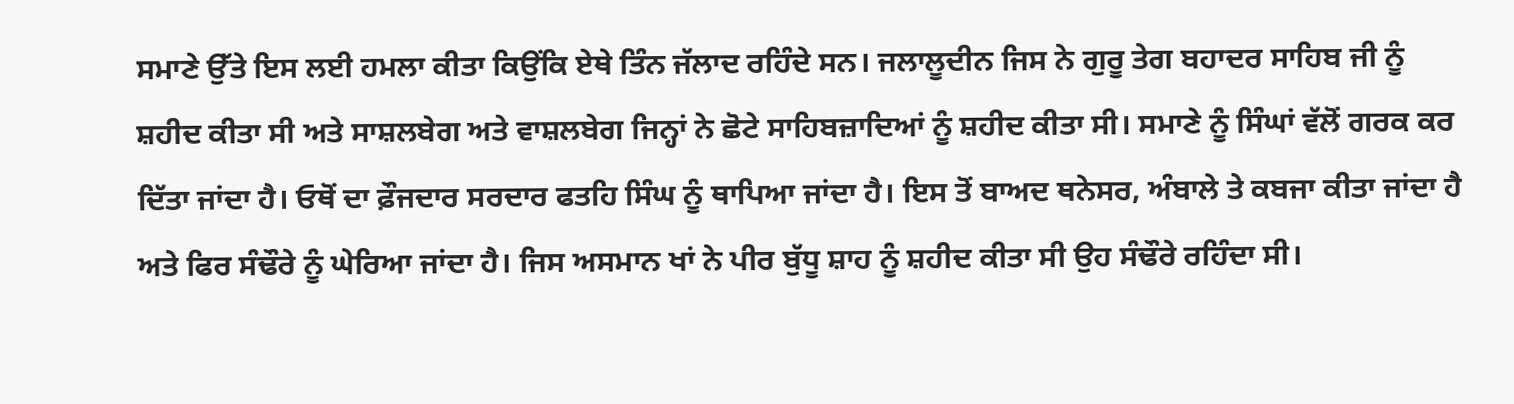ਸਮਾਣੇ ਉੱਤੇ ਇਸ ਲਈ ਹਮਲਾ ਕੀਤਾ ਕਿਉਂਕਿ ਏਥੇ ਤਿੰਨ ਜੱਲਾਦ ਰਹਿੰਦੇ ਸਨ। ਜਲਾਲੂਦੀਨ ਜਿਸ ਨੇ ਗੁਰੂ ਤੇਗ ਬਹਾਦਰ ਸਾਹਿਬ ਜੀ ਨੂੰ ਸ਼ਹੀਦ ਕੀਤਾ ਸੀ ਅਤੇ ਸਾਸ਼ਲਬੇਗ ਅਤੇ ਵਾਸ਼ਲਬੇਗ ਜਿਨ੍ਹਾਂ ਨੇ ਛੋਟੇ ਸਾਹਿਬਜ਼ਾਦਿਆਂ ਨੂੰ ਸ਼ਹੀਦ ਕੀਤਾ ਸੀ। ਸਮਾਣੇ ਨੂੰ ਸਿੰਘਾਂ ਵੱਲੋਂ ਗਰਕ ਕਰ ਦਿੱਤਾ ਜਾਂਦਾ ਹੈ। ਓਥੋਂ ਦਾ ਫ਼ੌਜਦਾਰ ਸਰਦਾਰ ਫਤਹਿ ਸਿੰਘ ਨੂੰ ਥਾਪਿਆ ਜਾਂਦਾ ਹੈ। ਇਸ ਤੋਂ ਬਾਅਦ ਥਨੇਸਰ, ਅੰਬਾਲੇ ਤੇ ਕਬਜਾ ਕੀਤਾ ਜਾਂਦਾ ਹੈ ਅਤੇ ਫਿਰ ਸੰਢੌਰੇ ਨੂੰ ਘੇਰਿਆ ਜਾਂਦਾ ਹੈ। ਜਿਸ ਅਸਮਾਨ ਖਾਂ ਨੇ ਪੀਰ ਬੁੱਧੂ ਸ਼ਾਹ ਨੂੰ ਸ਼ਹੀਦ ਕੀਤਾ ਸੀ ਉਹ ਸੰਢੌਰੇ ਰਹਿੰਦਾ ਸੀ।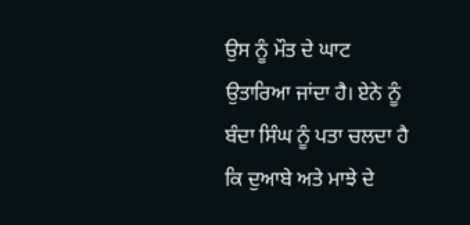ਉਸ ਨੂੰ ਮੌਤ ਦੇ ਘਾਟ ਉਤਾਰਿਆ ਜਾਂਦਾ ਹੈ। ਏਨੇ ਨੂੰ ਬੰਦਾ ਸਿੰਘ ਨੂੰ ਪਤਾ ਚਲਦਾ ਹੈ ਕਿ ਦੁਆਬੇ ਅਤੇ ਮਾਝੇ ਦੇ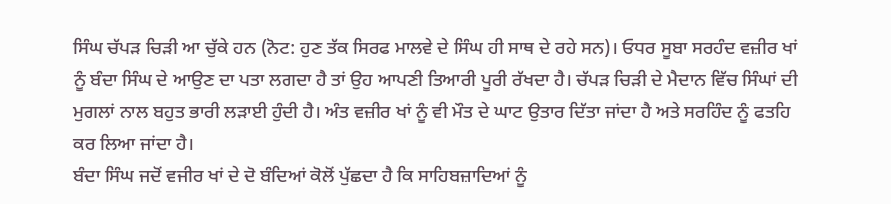ਸਿੰਘ ਚੱਪੜ ਚਿੜੀ ਆ ਚੁੱਕੇ ਹਨ (ਨੋਟ: ਹੁਣ ਤੱਕ ਸਿਰਫ ਮਾਲਵੇ ਦੇ ਸਿੰਘ ਹੀ ਸਾਥ ਦੇ ਰਹੇ ਸਨ)। ਓਧਰ ਸੂਬਾ ਸਰਹੰਦ ਵਜ਼ੀਰ ਖਾਂ ਨੂੰ ਬੰਦਾ ਸਿੰਘ ਦੇ ਆਉਣ ਦਾ ਪਤਾ ਲਗਦਾ ਹੈ ਤਾਂ ਉਹ ਆਪਣੀ ਤਿਆਰੀ ਪੂਰੀ ਰੱਖਦਾ ਹੈ। ਚੱਪੜ ਚਿੜੀ ਦੇ ਮੈਦਾਨ ਵਿੱਚ ਸਿੰਘਾਂ ਦੀ ਮੁਗਲਾਂ ਨਾਲ ਬਹੁਤ ਭਾਰੀ ਲੜਾਈ ਹੁੰਦੀ ਹੈ। ਅੰਤ ਵਜ਼ੀਰ ਖਾਂ ਨੂੰ ਵੀ ਮੌਤ ਦੇ ਘਾਟ ਉਤਾਰ ਦਿੱਤਾ ਜਾਂਦਾ ਹੈ ਅਤੇ ਸਰਹਿੰਦ ਨੂੰ ਫਤਹਿ ਕਰ ਲਿਆ ਜਾਂਦਾ ਹੈ।
ਬੰਦਾ ਸਿੰਘ ਜਦੋਂ ਵਜੀਰ ਖਾਂ ਦੇ ਦੋ ਬੰਦਿਆਂ ਕੋਲੋਂ ਪੁੱਛਦਾ ਹੈ ਕਿ ਸਾਹਿਬਜ਼ਾਦਿਆਂ ਨੂੰ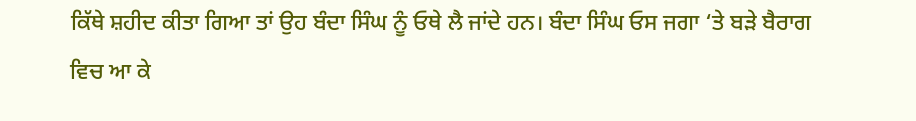ਕਿੱਥੇ ਸ਼ਹੀਦ ਕੀਤਾ ਗਿਆ ਤਾਂ ਉਹ ਬੰਦਾ ਸਿੰਘ ਨੂੰ ਓਥੇ ਲੈ ਜਾਂਦੇ ਹਨ। ਬੰਦਾ ਸਿੰਘ ਓਸ ਜਗਾ ‘ਤੇ ਬੜੇ ਬੈਰਾਗ ਵਿਚ ਆ ਕੇ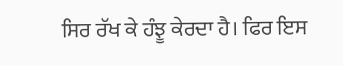ਸਿਰ ਰੱਖ ਕੇ ਹੰਝੂ ਕੇਰਦਾ ਹੈ। ਫਿਰ ਇਸ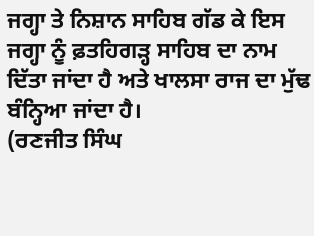ਜਗ੍ਹਾ ਤੇ ਨਿਸ਼ਾਨ ਸਾਹਿਬ ਗੱਡ ਕੇ ਇਸ ਜਗ੍ਹਾ ਨੂੰ ਫ਼ਤਹਿਗੜ੍ਹ ਸਾਹਿਬ ਦਾ ਨਾਮ ਦਿੱਤਾ ਜਾਂਦਾ ਹੈ ਅਤੇ ਖਾਲਸਾ ਰਾਜ ਦਾ ਮੁੱਢ ਬੰਨ੍ਹਿਆ ਜਾਂਦਾ ਹੈ।
(ਰਣਜੀਤ ਸਿੰਘ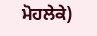ਮੋਹਲੇਕੇ)